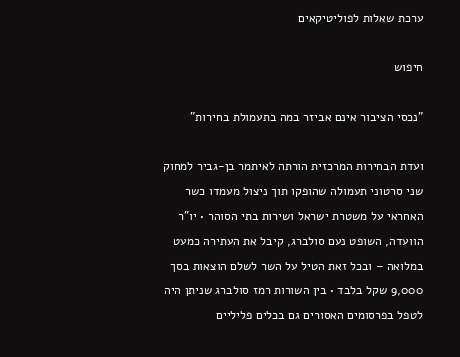ערכת שאלות לפוליטיקאים

חיפוש

"נכסי הציבור אינם אביזר במה בתעמולת בחירות"

ועדת הבחירות המרכזית הורתה לאיתמר בן-גביר למחוק שני סרטוני תעמולה שהופקו תוך ניצול מעמדו כשר האחראי על משטרת ישראל ושירות בתי הסוהר • יו"ר הוועדה, השופט נעם סולברג, קיבל את העתירה כמעט במלואה – ובכל זאת הטיל על השר לשלם הוצאות בסך 9,000 שקל בלבד • בין השורות רמז סולברג שניתן היה לטפל בפרסומים האסורים גם בכלים פליליים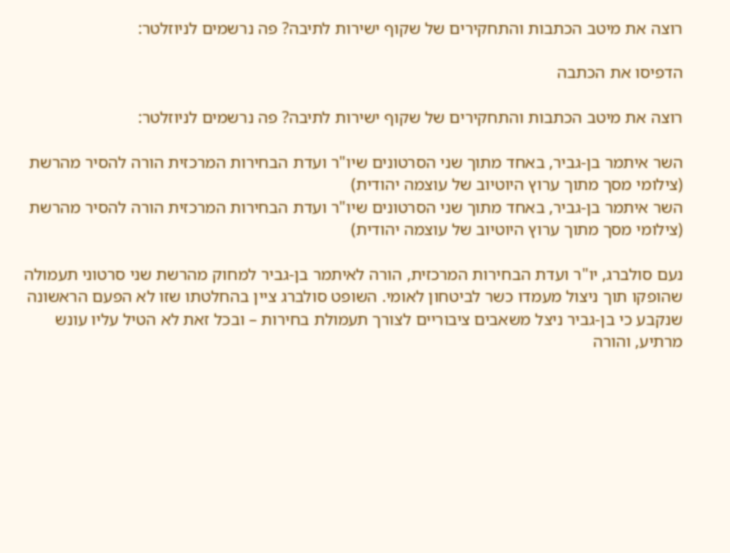רוצה את מיטב הכתבות והתחקירים של שקוף ישירות לתיבה? פה נרשמים לניוזלטר:

הדפיסו את הכתבה

רוצה את מיטב הכתבות והתחקירים של שקוף ישירות לתיבה? פה נרשמים לניוזלטר:

השר איתמר בן-גביר, באחד מתוך שני הסרטונים שיו"ר ועדת הבחירות המרכזית הורה להסיר מהרשת (צילומי מסך מתוך ערוץ היוטיוב של עוצמה יהודית)
השר איתמר בן-גביר, באחד מתוך שני הסרטונים שיו"ר ועדת הבחירות המרכזית הורה להסיר מהרשת (צילומי מסך מתוך ערוץ היוטיוב של עוצמה יהודית)

נעם סולברג, יו"ר ועדת הבחירות המרכזית, הורה לאיתמר בן-גביר למחוק מהרשת שני סרטוני תעמולה שהופקו תוך ניצול מעמדו כשר לביטחון לאומי. השופט סולברג ציין בהחלטתו שזו לא הפעם הראשונה שנקבע כי בן-גביר ניצל משאבים ציבוריים לצורך תעמולת בחירות – ובכל זאת לא הטיל עליו עונש מרתיע, והורה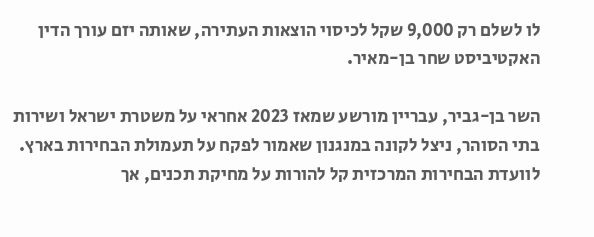לו לשלם רק 9,000 שקל לכיסוי הוצאות העתירה, שאותה יזם עורך הדין האקטיביסט שחר בן-מאיר.

השר בן-גביר, עבריין מורשע שמאז 2023 אחראי על משטרת ישראל ושירות בתי הסוהר, ניצל לקונה במנגנון שאמור לפקח על תעמולת הבחירות בארץ. לוועדת הבחירות המרכזית קל להורות על מחיקת תכנים, אך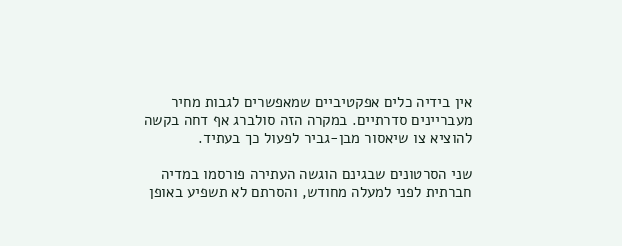אין בידיה כלים אפקטיביים שמאפשרים לגבות מחיר מעבריינים סדרתיים. במקרה הזה סולברג אף דחה בקשה להוציא צו שיאסור מבן-גביר לפעול כך בעתיד.

שני הסרטונים שבגינם הוגשה העתירה פורסמו במדיה חברתית לפני למעלה מחודש, והסרתם לא תשפיע באופן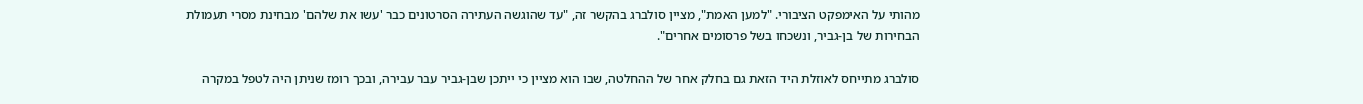מהותי על האימפקט הציבורי. "למען האמת", מציין סולברג בהקשר זה, "עד שהוגשה העתירה הסרטונים כבר 'עשו את שלהם' מבחינת מסרי תעמולת הבחירות של בן-גביר, ונשכחו בשל פרסומים אחרים".

סולברג מתייחס לאוזלת היד הזאת גם בחלק אחר של ההחלטה, שבו הוא מציין כי ייתכן שבן-גביר עבר עבירה, ובכך רומז שניתן היה לטפל במקרה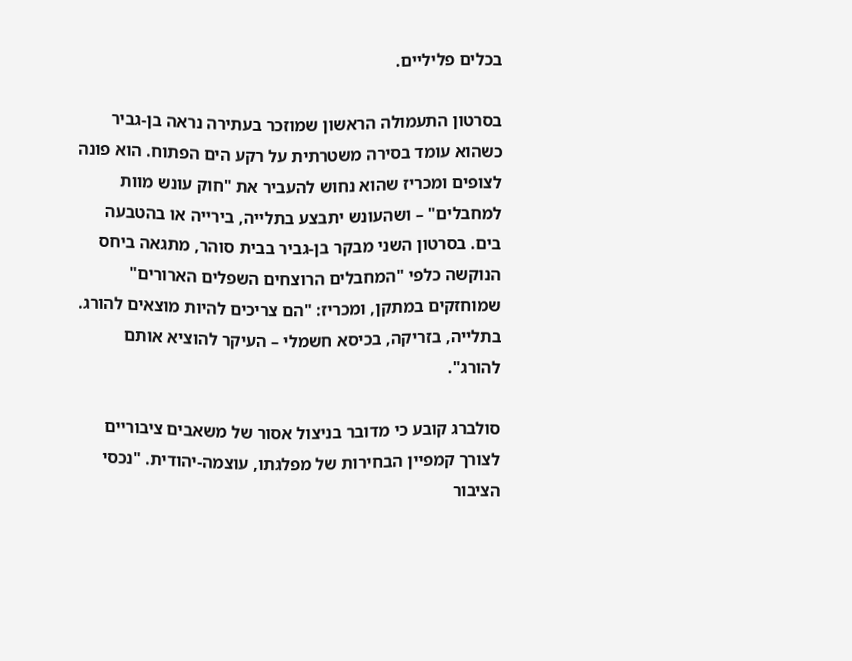בכלים פליליים.

בסרטון התעמולה הראשון שמוזכר בעתירה נראה בן-גביר כשהוא עומד בסירה משטרתית על רקע הים הפתוח. הוא פונה לצופים ומכריז שהוא נחוש להעביר את "חוק עונש מוות למחבלים" – ושהעונש יתבצע בתלייה, בירייה או בהטבעה בים. בסרטון השני מבקר בן-גביר בבית סוהר, מתגאה ביחס הנוקשה כלפי "המחבלים הרוצחים השפלים הארורים" שמוחזקים במתקן, ומכריז: "הם צריכים להיות מוצאים להורג. בתלייה, בזריקה, בכיסא חשמלי – העיקר להוציא אותם להורג".

סולברג קובע כי מדובר בניצול אסור של משאבים ציבוריים לצורך קמפיין הבחירות של מפלגתו, עוצמה-יהודית. "נכסי הציבור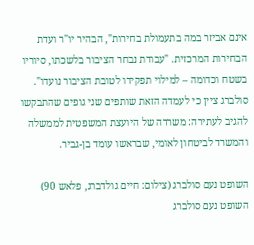אינם אביזר במה בתעמולת בחירות", הבהיר יו"ר ועדת הבחירות המרכזית. "עבודת נבחר הציבור בלשכתו, סיוריו בשטח וכדומה – למילוי תפקידו לטובת הציבור נועדו". סולברג ציין כי לעמדה הזאת שותפים שני גופים שהתבקשו להגיב לעתירה: משרדה של היועצת המשפטית לממשלה והמשרד לביטחון לאומי, שבראשו עומד בן-גביר.

השופט נעם סולברג (צילום: חיים גולדברג, פלאש 90)
השופט נעם סולברג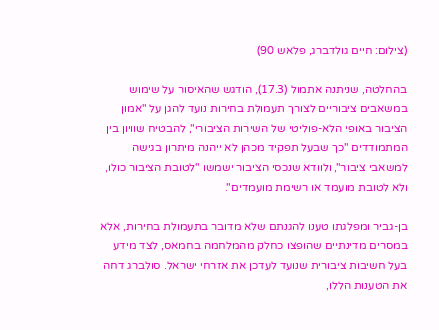(צילום: חיים גולדברג, פלאש 90)

בהחלטה, שניתנה אתמול (17.3), הודגש שהאיסור על שימוש במשאבים ציבוריים לצורך תעמולת בחירות נועד להגן על "אמון הציבור באופי הלא-פוליטי של השירות הציבורי", להבטיח שוויון בין המתמודדים "כך שבעל תפקיד מכהן לא ייהנה מיתרון בגישה למשאבי ציבור", ולוודא שנכסי הציבור ישמשו "לטובת הציבור כולו, ולא לטובת מועמד או רשימת מועמדים".

בן-גביר ומפלגתו טענו להגנתם שלא מדובר בתעמולת בחירות, אלא במסרים מדינתיים שהופצו כחלק מהמלחמה בחמאס, לצד מידע בעל חשיבות ציבורית שנועד לעדכן את אזרחי ישראל. סולברג דחה את הטענות הללו,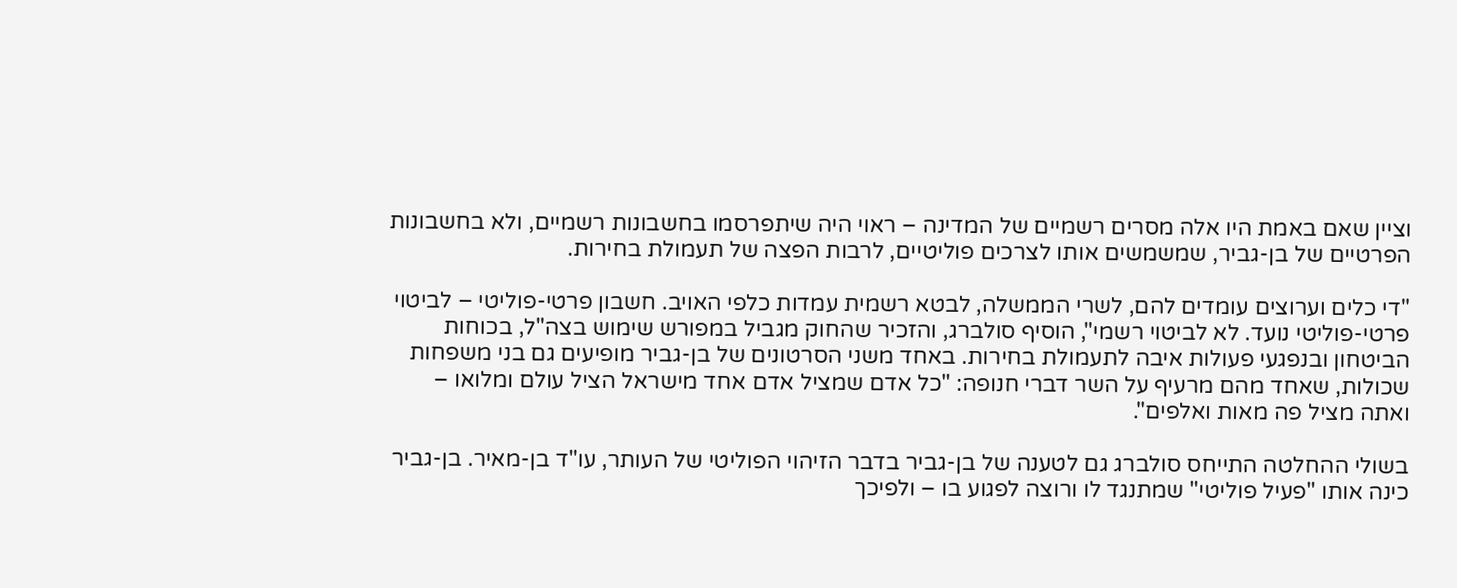וציין שאם באמת היו אלה מסרים רשמיים של המדינה – ראוי היה שיתפרסמו בחשבונות רשמיים, ולא בחשבונות הפרטיים של בן-גביר, שמשמשים אותו לצרכים פוליטיים, לרבות הפצה של תעמולת בחירות.

"די כלים וערוצים עומדים להם, לשרי הממשלה, לבטא רשמית עמדות כלפי האויב. חשבון פרטי-פוליטי – לביטוי פרטי-פוליטי נועד. לא לביטוי רשמי", הוסיף סולברג, והזכיר שהחוק מגביל במפורש שימוש בצה"ל, בכוחות הביטחון ובנפגעי פעולות איבה לתעמולת בחירות. באחד משני הסרטונים של בן-גביר מופיעים גם בני משפחות שכולות, שאחד מהם מרעיף על השר דברי חנופה: "כל אדם שמציל אדם אחד מישראל הציל עולם ומלואו – ואתה מציל פה מאות ואלפים".

בשולי ההחלטה התייחס סולברג גם לטענה של בן-גביר בדבר הזיהוי הפוליטי של העותר, עו"ד בן-מאיר. בן-גביר כינה אותו "פעיל פוליטי" שמתנגד לו ורוצה לפגוע בו – ולפיכך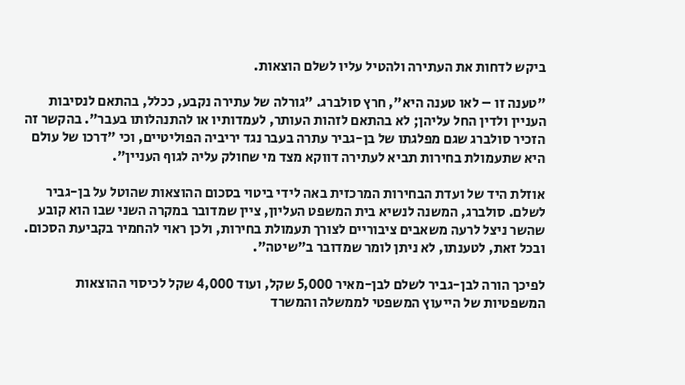ביקש לדחות את העתירה ולהטיל עליו לשלם הוצאות.

"טענה זו – לאו טענה היא", חרץ סולברג. "גורלה של עתירה נקבע, ככלל, בהתאם לנסיבות העניין ולדין החל עליהן; לא בהתאם לזהות העותר, לעמדותיו או להתנהלותו בעבר". בהקשר זה הזכיר סולברג שגם מפלגתו של בן-גביר עתרה בעבר נגד יריביה הפוליטיים, וכי "דרכו של עולם היא שתעמולת בחירות תביא לעתירה דווקא מצד מי שחולק עליה לגוף העניין".

אוזלת היד של ועדת הבחירות המרכזית באה לידי ביטוי בסכום ההוצאות שהוטל על בן-גביר לשלם. סולברג, המשנה לנשיא בית המשפט העליון, ציין שמדובר במקרה השני שבו הוא קובע שהשר ניצל לרעה משאבים ציבוריים לצורך תעמולת בחירות, ולכן ראוי להחמיר בקביעת הסכום. ובכל זאת, לטענתו, לא ניתן לומר שמדובר ב"שיטה".

לפיכך הורה לבן-גביר לשלם לבן-מאיר 5,000 שקל, ועוד 4,000 שקל לכיסוי ההוצאות המשפטיות של הייעוץ המשפטי לממשלה והמשרד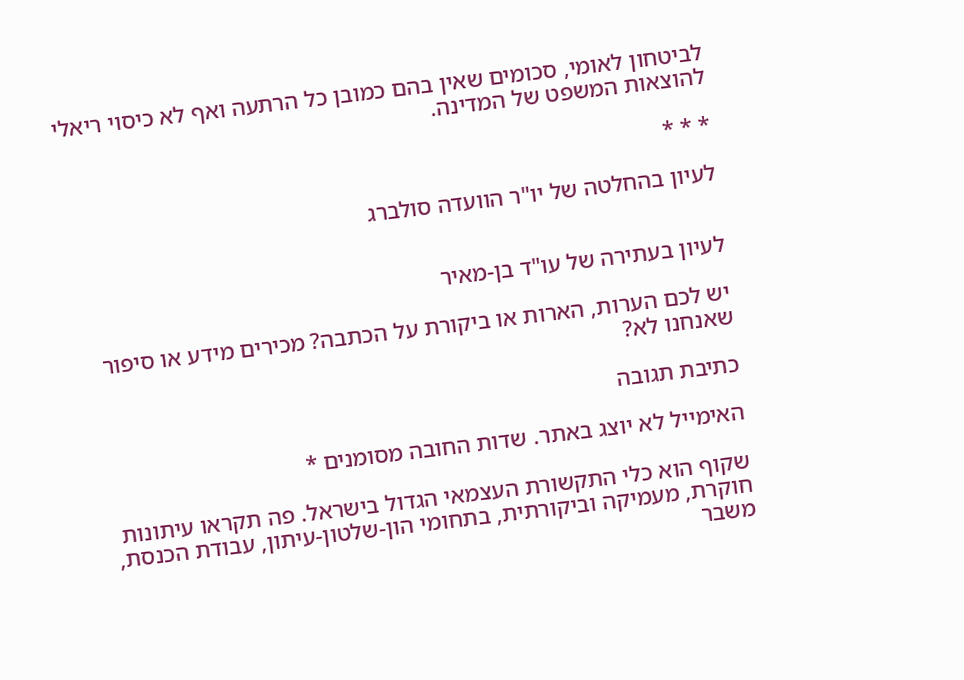לביטחון לאומי, סכומים שאין בהם כמובן כל הרתעה ואף לא כיסוי ריאלי להוצאות המשפט של המדינה.

* * *

לעיון בהחלטה של יו"ר הוועדה סולברג


לעיון בעתירה של עו"ד בן-מאיר

יש לכם הערות, הארות או ביקורת על הכתבה? מכירים מידע או סיפור שאנחנו לא?

כתיבת תגובה

האימייל לא יוצג באתר. שדות החובה מסומנים *

שקוף הוא כלי התקשורת העצמאי הגדול בישראל. פה תקראו עיתונות חוקרת, מעמיקה וביקורתית, בתחומי הון-שלטון-עיתון, עבודת הכנסת, משבר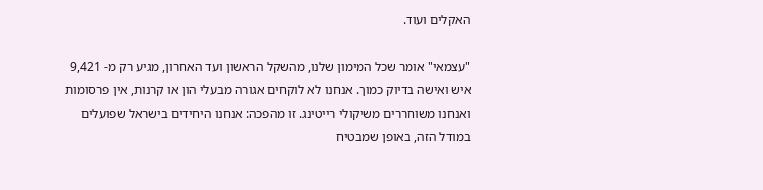האקלים ועוד.

"עצמאי" אומר שכל המימון שלנו, מהשקל הראשון ועד האחרון, מגיע רק מ- 9,421 איש ואישה בדיוק כמוך. אנחנו לא לוקחים אגורה מבעלי הון או קרנות, אין פרסומות ואנחנו משוחררים משיקולי רייטינג. זו מהפכה: אנחנו היחידים בישראל שפועלים במודל הזה, באופן שמבטיח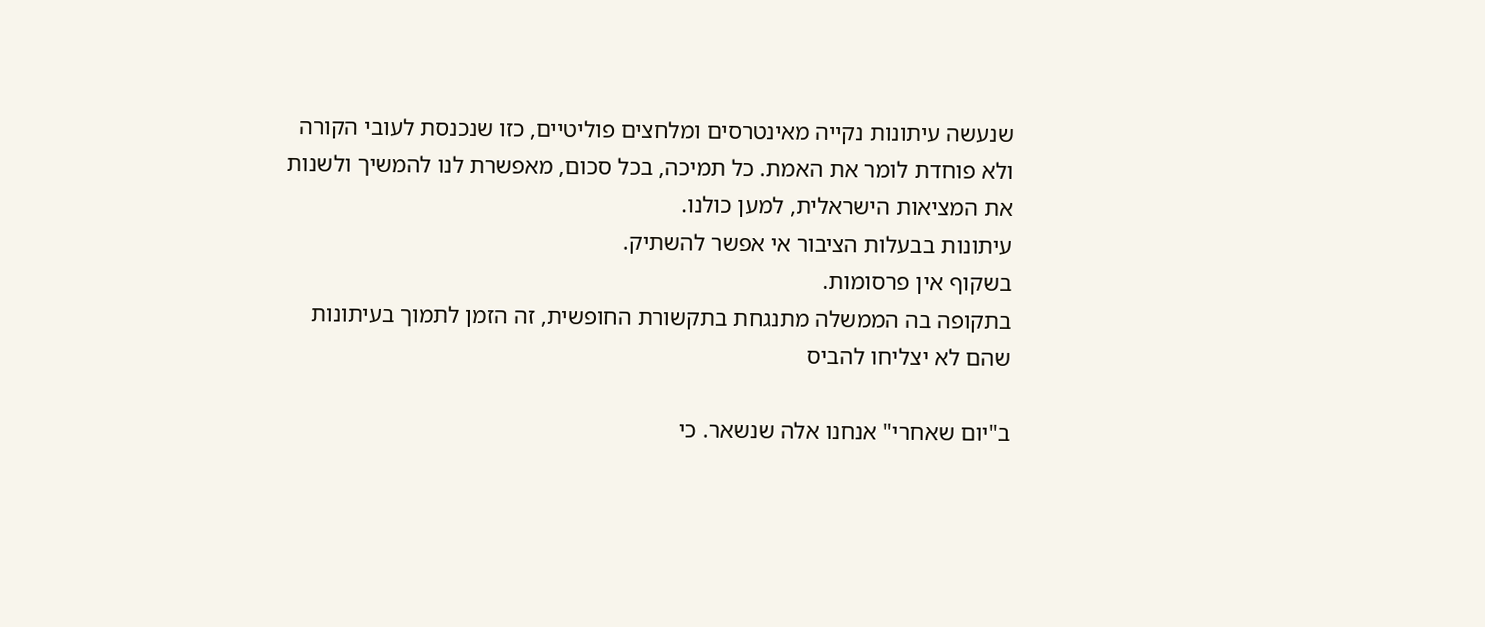שנעשה עיתונות נקייה מאינטרסים ומלחצים פוליטיים, כזו שנכנסת לעובי הקורה ולא פוחדת לומר את האמת. כל תמיכה, בכל סכום, מאפשרת לנו להמשיך ולשנות את המציאות הישראלית, למען כולנו.
עיתונות בבעלות הציבור אי אפשר להשתיק.
בשקוף אין פרסומות.
בתקופה בה הממשלה מתנגחת בתקשורת החופשית, זה הזמן לתמוך בעיתונות שהם לא יצליחו להביס

ב"יום שאחרי" אנחנו אלה שנשאר. כי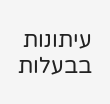עיתונות בבעלות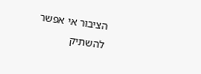הציבור אי אפשר להשתיק